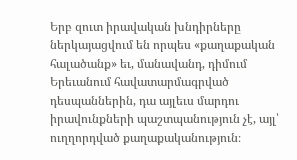Երբ զուտ իրավական խնդիրները ներկայացվում են որպես «քաղաքական հալածանք» եւ, մանավանդ, դիմում Երեւանում հավատարմագրված դեսպաններին, դա այլեւս մարդու իրավունքների պաշտպանություն չէ, այլ՝ ուղղորդված քաղաքականություն։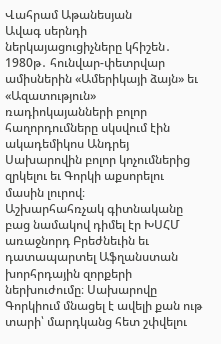Վահրամ Աթանեսյան
Ավագ սերնդի ներկայացուցիչները կհիշեն․ 1980թ․ հունվար-փետրվար ամիսներին «Ամերիկայի ձայն» եւ «Ազատություն» ռադիոկայանների բոլոր հաղորդումները սկսվում էին ակադեմիկոս Անդրեյ Սախարովին բոլոր կոչումներից զրկելու եւ Գորկի աքսորելու մասին լուրով։
Աշխարհահռչակ գիտնականը բաց նամակով դիմել էր ԽՍՀՄ առաջնորդ Բրեժնեւին եւ դատապարտել Աֆղանստան խորհրդային զորքերի ներխուժումը։ Սախարովը Գորկիում մնացել է ավելի քան ութ տարի՝ մարդկանց հետ շփվելու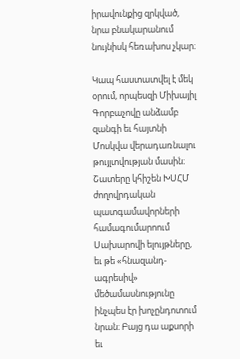իրավունքից զրկված, նրա բնակարանում նույնիսկ հեռախոս չկար։

Կապ հաստատվել է մեկ օրում, որպեսզի Միխայիլ Գորբաչովը անձամբ զանգի եւ հայտնի Մոսկվա վերադառնալու թույլտվության մասին։ Շատերը կհիշեն ԽՍՀՄ ժողովրդական պատգամավորների համագումարոում Սախարովի ելույթները, եւ թե «հնազանդ-ագրեսիվ» մեծամասնությունը ինչպես էր խոչընդոտում նրան։ Բայց դա աքսորի եւ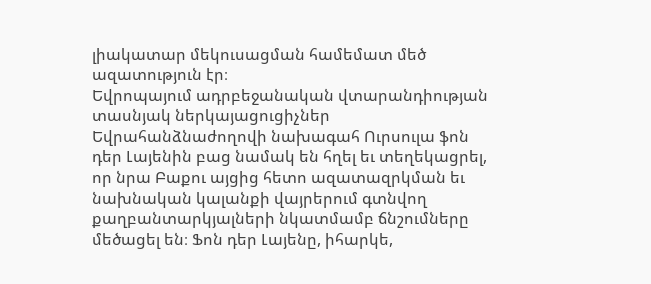լիակատար մեկուսացման համեմատ մեծ ազատություն էր։
Եվրոպայում ադրբեջանական վտարանդիության տասնյակ ներկայացուցիչներ Եվրահանձնաժողովի նախագահ Ուրսուլա ֆոն դեր Լայենին բաց նամակ են հղել եւ տեղեկացրել, որ նրա Բաքու այցից հետո ազատազրկման եւ նախնական կալանքի վայրերում գտնվող քաղբանտարկյալների նկատմամբ ճնշումները մեծացել են։ Ֆոն դեր Լայենը, իհարկե,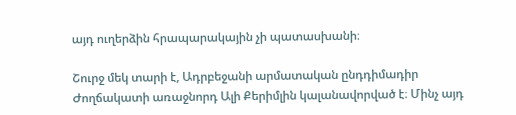այդ ուղերձին հրապարակային չի պատասխանի։

Շուրջ մեկ տարի է, Ադրբեջանի արմատական ընդդիմադիր Ժողճակատի առաջնորդ Ալի Քերիմլին կալանավորված է։ Մինչ այդ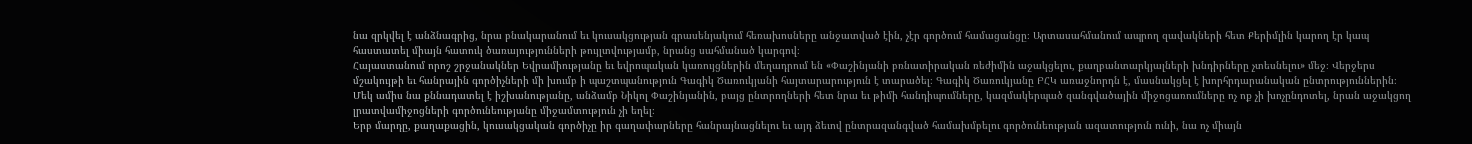նա զրկվել է անձնագրից, նրա բնակարանում եւ կուսակցության գրասենյակում հեռախոսները անջատված էին, չէր գործում համացանցը։ Արտասահմանում ապրող զավակների հետ Քերիմլին կարող էր կապ հաստատել միայն հատուկ ծառայությունների թույլտվությամբ, նրանց սահմանած կարգով։
Հայաստանում որոշ շրջանակներ Եվրամիությանը եւ եվրոպական կառույցներին մեղադրում են «Փաշինյանի բռնատիրական ռեժիմին աջակցելու, քաղբանտարկյալների խնդիրները չտեսնելու» մեջ։ Վերջերս մշակույթի եւ հանրային գործիչների մի խումբ ի պաշտպանություն Գագիկ Ծառուկյանի հայտարարություն է տարածել։ Գագիկ Ծառուկյանը ԲՀԿ առաջնորդն է, մասնակցել է խորհրդարանական ընտրություններին։ Մեկ ամիս նա քննադատել է իշխանությանը, անձամբ Նիկոլ Փաշինյանին, բայց ընտրողների հետ նրա եւ թիմի հանդիպումները, կազմակերպած զանգվածային միջոցառումները ոչ ոք չի խոչընդոտել, նրան աջակցող լրատվամիջոցների գործունեությանը միջամտություն չի եղել։
Երբ մարդը, քաղաքացին, կուսակցական գործիչը իր գաղափարները հանրայնացնելու եւ այդ ձեւով ընտրազանգված համախմբելու գործունեության ազատություն ունի, նա ոչ միայն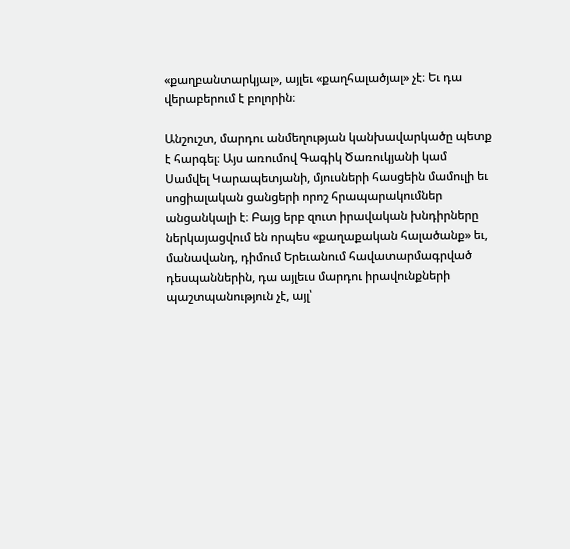«քաղբանտարկյալ», այլեւ «քաղհալածյալ» չէ։ Եւ դա վերաբերում է բոլորին։

Անշուշտ, մարդու անմեղության կանխավարկածը պետք է հարգել։ Այս առումով Գագիկ Ծառուկյանի կամ Սամվել Կարապետյանի, մյուսների հասցեին մամուլի եւ սոցիալական ցանցերի որոշ հրապարակումներ անցանկալի է։ Բայց երբ զուտ իրավական խնդիրները ներկայացվում են որպես «քաղաքական հալածանք» եւ, մանավանդ, դիմում Երեւանում հավատարմագրված դեսպաններին, դա այլեւս մարդու իրավունքների պաշտպանություն չէ, այլ՝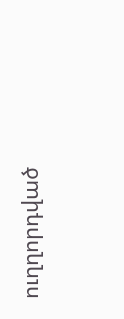ուղղորդված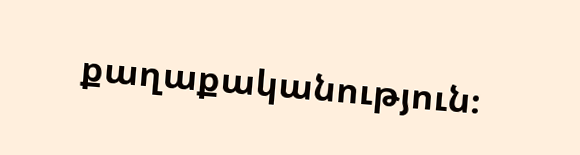քաղաքականություն։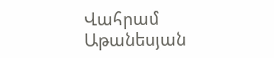Վահրամ Աթանեսյան